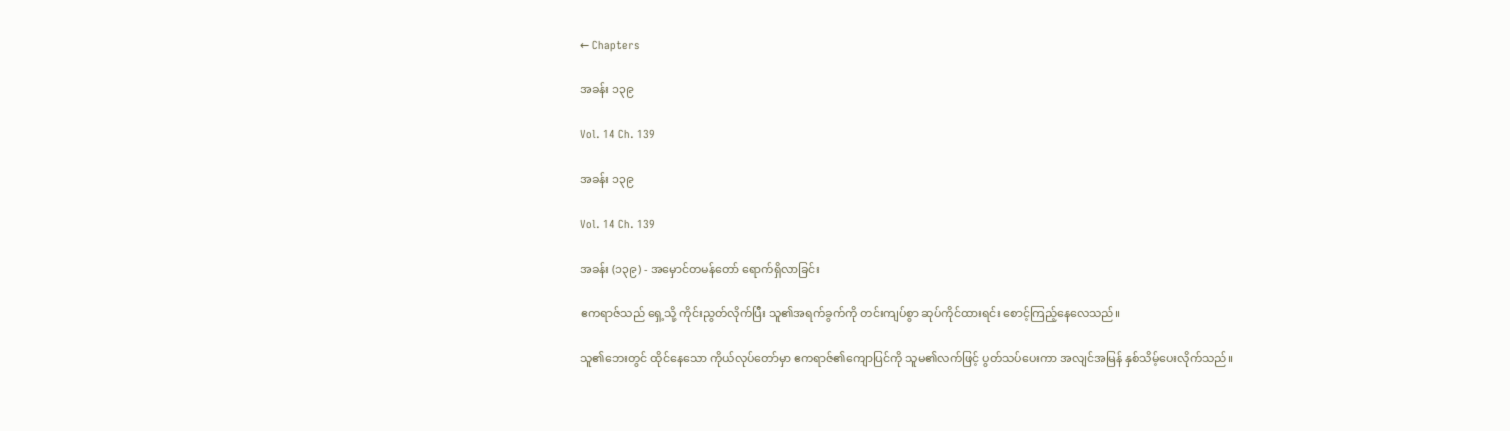← Chapters

အခန်း ၁၃၉

Vol. 14 Ch. 139

အခန်း ၁၃၉

Vol. 14 Ch. 139

အခန်း (၁၃၉) - အမှောင်တမန်တော် ရောက်ရှိလာခြင်း

ဧကရာဇ်သည် ရှေ့သို့ ကိုင်းညွတ်လိုက်ပြီး သူ၏အရက်ခွက်ကို တင်းကျပ်စွာ ဆုပ်ကိုင်ထားရင်း စောင့်ကြည့်နေလေသည်။

သူ၏ဘေးတွင် ထိုင်နေသော ကိုယ်လုပ်တော်မှာ ဧကရာဇ်၏ကျောပြင်ကို သူမ၏လက်ဖြင့် ပွတ်သပ်ပေးကာ အလျင်အမြန် နှစ်သိမ့်ပေးလိုက်သည်။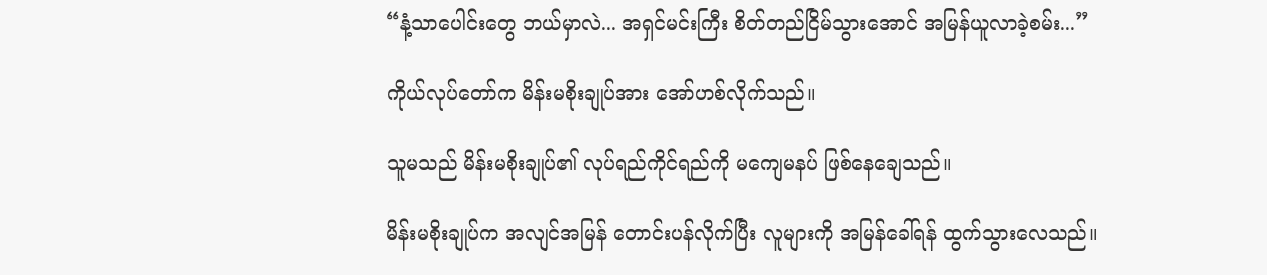“နံ့သာပေါင်းတွေ ဘယ်မှာလဲ... အရှင်မင်းကြီး စိတ်တည်ငြိမ်သွားအောင် အမြန်ယူလာခဲ့စမ်း...”

ကိုယ်လုပ်တော်က မိန်းမစိုးချုပ်အား အော်ဟစ်လိုက်သည်။

သူမသည် မိန်းမစိုးချုပ်၏ လုပ်ရည်ကိုင်ရည်ကို မကျေမနပ် ဖြစ်နေချေသည်။

မိန်းမစိုးချုပ်က အလျင်အမြန် တောင်းပန်လိုက်ပြီး လူများကို အမြန်ခေါ်ရန် ထွက်သွားလေသည်။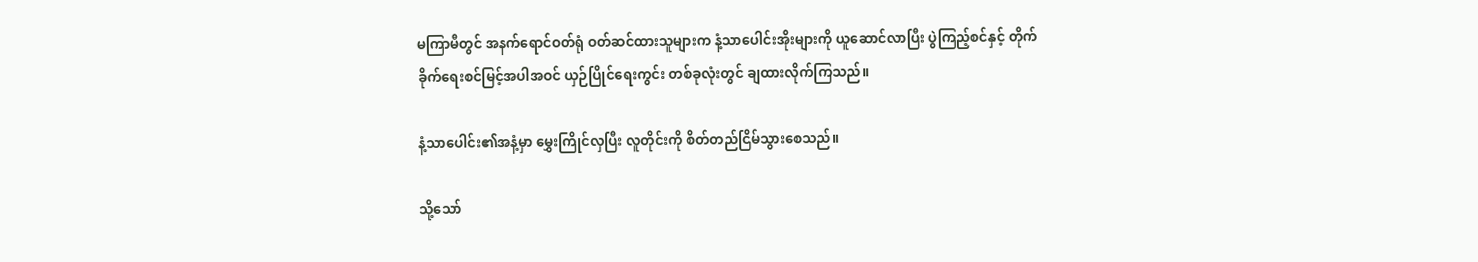မကြာမီတွင် အနက်ရောင်ဝတ်ရုံ ဝတ်ဆင်ထားသူများက နံ့သာပေါင်းအိုးများကို ယူဆောင်လာပြီး ပွဲကြည့်စင်နှင့် တိုက်ခိုက်ရေးစင်မြင့်အပါအဝင် ယှဉ်ပြိုင်ရေးကွင်း တစ်ခုလုံးတွင် ချထားလိုက်ကြသည်။

နံ့သာပေါင်း၏အနံ့မှာ မွှေးကြိုင်လှပြီး လူတိုင်းကို စိတ်တည်ငြိမ်သွားစေသည်။

သို့သော်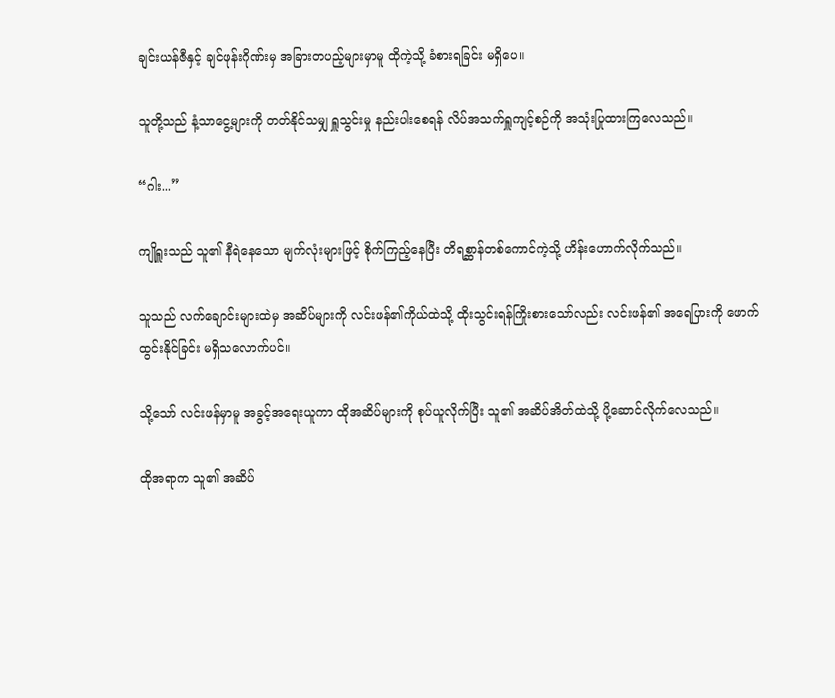ချင်းယန်ဇီနှင့် ချင်ဖုန်းဂိုဏ်းမှ အခြားတပည့်များမှာမူ ထိုကဲ့သို့ ခံစားရခြင်း မရှိပေ။

သူတို့သည် နံ့သာငွေ့များကို တတ်နိုင်သမျှ ရှူသွင်းမှု နည်းပါးစေရန် လိပ်အသက်ရှူကျင့်စဉ်ကို အသုံးပြုထားကြလေသည်။

“ဂါး...”

ကျိုရှူးသည် သူ၏ နီရဲနေသော မျက်လုံးများဖြင့် စိုက်ကြည့်နေပြီး တိရစ္ဆာန်တစ်ကောင်ကဲ့သို့ ဟိန်းဟောက်လိုက်သည်။

သူသည် လက်ချောင်းများထဲမှ အဆိပ်များကို လင်းဖန်၏ကိုယ်ထဲသို့ ထိုးသွင်းရန်ကြိုးစားသော်လည်း လင်းဖန်၏ အရေပြားကို ဖောက်ထွင်းနိုင်ခြင်း မရှိသလောက်ပင်။

သို့သော် လင်းဖန်မှာမူ အခွင့်အရေးယူကာ ထိုအဆိပ်များကို စုပ်ယူလိုက်ပြီး သူ၏ အဆိပ်အိတ်ထဲသို့ ပို့ဆောင်လိုက်လေသည်။

ထိုအရာက သူ၏ အဆိပ်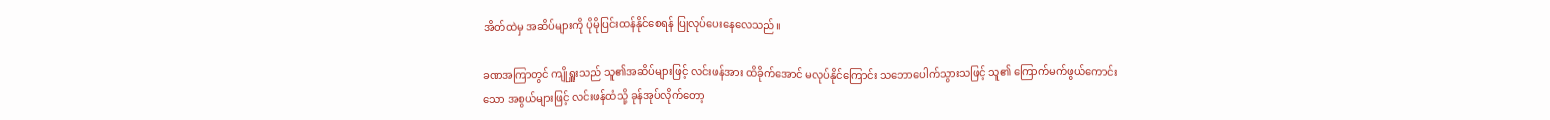အိတ်ထဲမှ အဆိပ်များကို ပိုမိုပြင်းထန်နိုင်စေရန် ပြုလုပ်ပေးနေလေသည်။

ခဏအကြာတွင် ကျိုရှူးသည် သူ၏အဆိပ်များဖြင့် လင်းဖန်အား ထိခိုက်အောင် မလုပ်နိုင်ကြောင်း သဘောပေါက်သွားသဖြင့် သူ၏ ကြောက်မက်ဖွယ်ကောင်းသော အစွယ်များဖြင့် လင်းဖန်ထံသို့ ခုန်အုပ်လိုက်တော့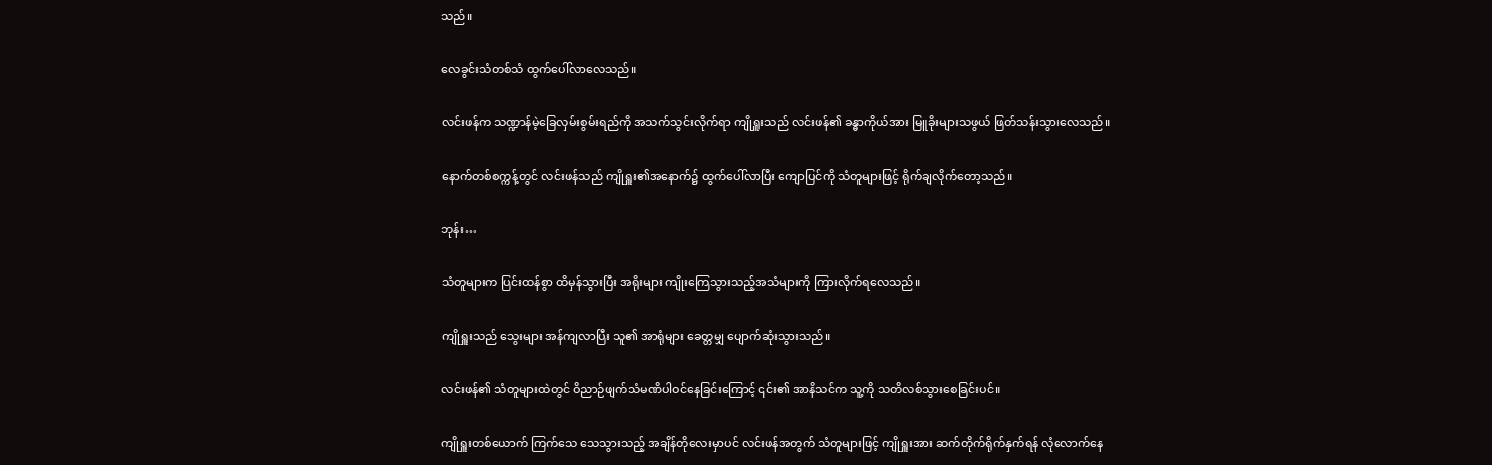သည်။

လေခွင်းသံတစ်သံ ထွက်ပေါ်လာလေသည်။

လင်းဖန်က သဏ္ဍာန်မဲ့ခြေလှမ်းစွမ်းရည်ကို အသက်သွင်းလိုက်ရာ ကျိုရှူးသည် လင်းဖန်၏ ခန္ဓာကိုယ်အား မြူခိုးများသဖွယ် ဖြတ်သန်းသွားလေသည်။

နောက်တစ်စက္ကန့်တွင် လင်းဖန်သည် ကျိုရှူး၏အနောက်၌ ထွက်ပေါ်လာပြီး ကျောပြင်ကို သံတူများဖြင့် ရိုက်ချလိုက်တော့သည်။

ဘုန်း…

သံတူများက ပြင်းထန်စွာ ထိမှန်သွားပြီး အရိုးများ ကျိုးကြေသွားသည့်အသံများကို ကြားလိုက်ရလေသည်။

ကျိုရှူးသည် သွေးများ အန်ကျလာပြီး သူ၏ အာရုံများ ခေတ္တမျှ ပျောက်ဆုံးသွားသည်။

လင်းဖန်၏ သံတူများထဲတွင် ဝိညာဉ်ဖျက်သံမဏိပါဝင်နေခြင်းကြောင့် ၎င်း၏ အာနိသင်က သူ့ကို သတိလစ်သွားစေခြင်းပင်။

ကျိုရှူးတစ်ယောက် ကြက်သေ သေသွားသည့် အချိန်တိုလေးမှာပင် လင်းဖန်အတွက် သံတူများဖြင့် ကျိုရှူးအား ဆက်တိုက်ရိုက်နှက်ရန် လုံလောက်နေ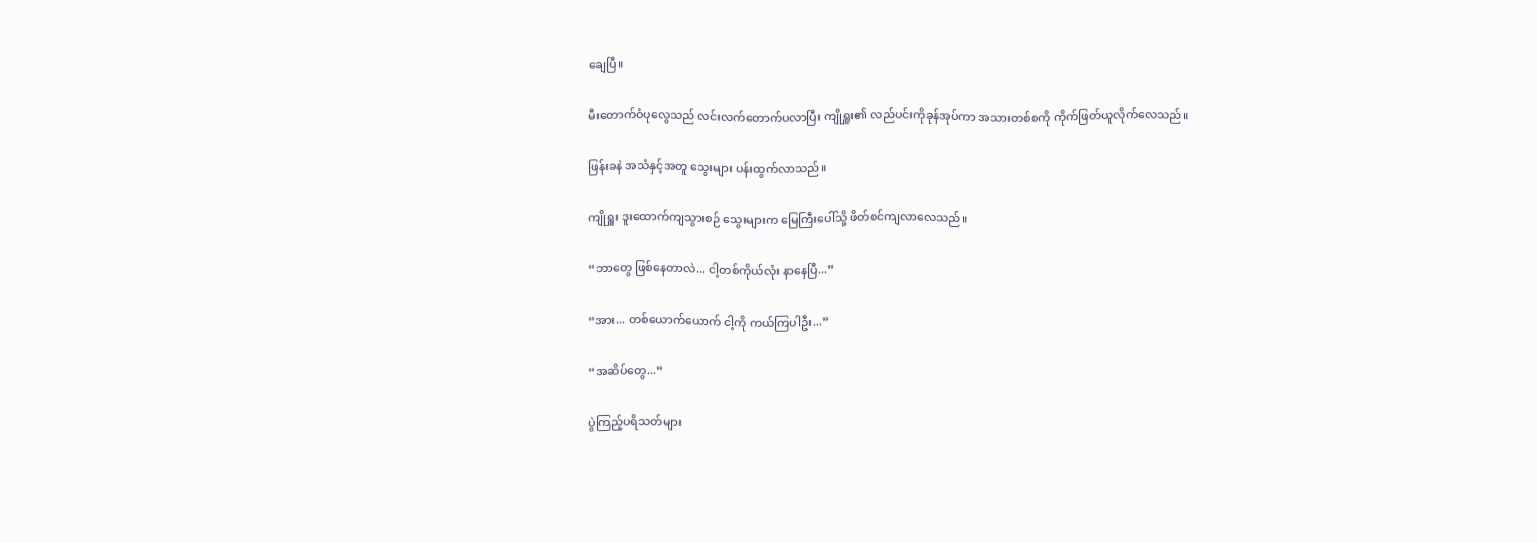ချေပြီ။

မီးတောက်ဝံပုလွေသည် လင်းလက်တောက်ပလာပြီး ကျိုရှူး၏ လည်ပင်းကိုခုန်အုပ်ကာ အသားတစ်စကို ကိုက်ဖြတ်ယူလိုက်လေသည်။

ဖြန်းခနဲ အသံနှင့်အတူ သွေးများ ပန်းထွက်လာသည်။

ကျိုရှူး ဒူးထောက်ကျသွားစဉ် သွေးများက မြေကြီးပေါ်သို့ ဖိတ်စင်ကျလာလေသည်။

“ဘာတွေ ဖြစ်နေတာလဲ... ငါ့တစ်ကိုယ်လုံး နာနေပြီ...”

“အား... တစ်ယောက်ယောက် ငါ့ကို ကယ်ကြပါဦး...”

“အဆိပ်တွေ...”

ပွဲကြည့်ပရိသတ်များ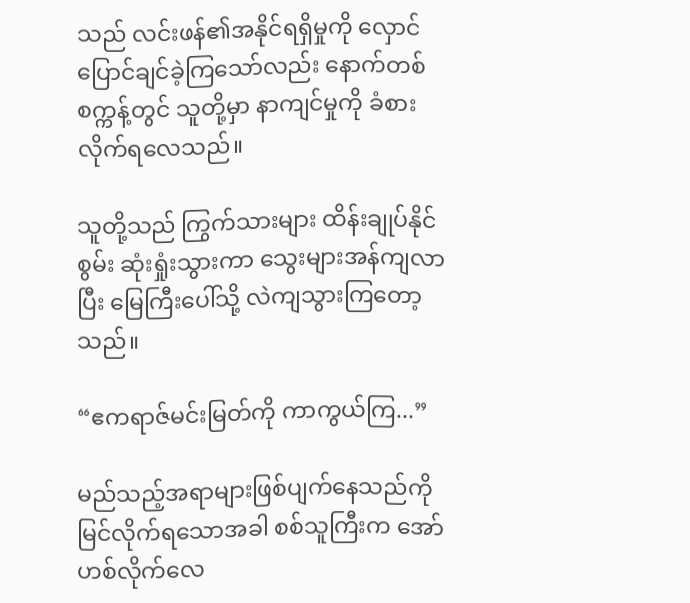သည် လင်းဖန်၏အနိုင်ရရှိမှုကို လှောင်ပြောင်ချင်ခဲ့ကြသော်လည်း နောက်တစ်စက္ကန့်တွင် သူတို့မှာ နာကျင်မှုကို ခံစားလိုက်ရလေသည်။

သူတို့သည် ကြွက်သားများ ထိန်းချုပ်နိုင်စွမ်း ဆုံးရှုံးသွားကာ သွေးများအန်ကျလာပြီး မြေကြီးပေါ်သို့ လဲကျသွားကြတော့သည်။

“ဧကရာဇ်မင်းမြတ်ကို ကာကွယ်ကြ...”

မည်သည့်အရာများဖြစ်ပျက်နေသည်ကို မြင်လိုက်ရသောအခါ စစ်သူကြီးက အော်ဟစ်လိုက်လေ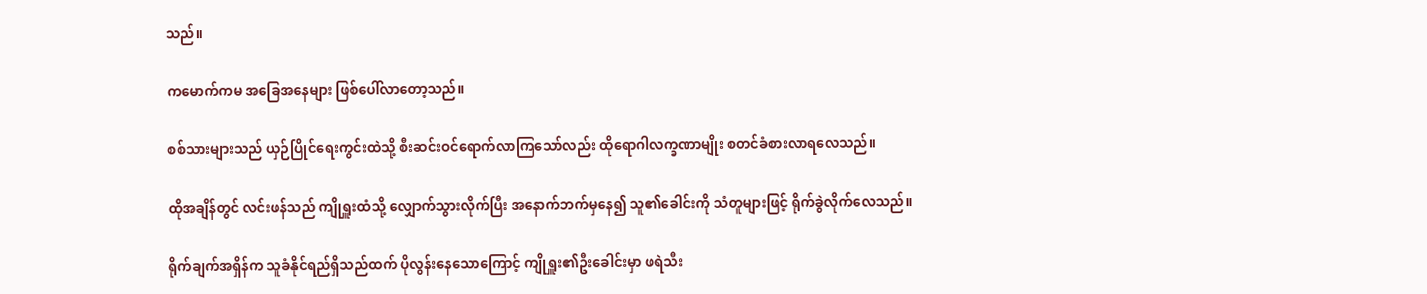သည်။

ကမောက်ကမ အခြေအနေများ ဖြစ်ပေါ်လာတော့သည်။

စစ်သားများသည် ယှဉ်ပြိုင်ရေးကွင်းထဲသို့ စီးဆင်းဝင်ရောက်လာကြသော်လည်း ထိုရောဂါလက္ခဏာမျိုး စတင်ခံစားလာရလေသည်။

ထိုအချိန်တွင် လင်းဖန်သည် ကျိုရှူးထံသို့ လျှောက်သွားလိုက်ပြီး အနောက်ဘက်မှနေ၍ သူ၏ခေါင်းကို သံတူများဖြင့် ရိုက်ခွဲလိုက်လေသည်။

ရိုက်ချက်အရှိန်က သူခံနိုင်ရည်ရှိသည်ထက် ပိုလွန်းနေသောကြောင့် ကျိုရှူး၏ဦးခေါင်းမှာ ဖရဲသီး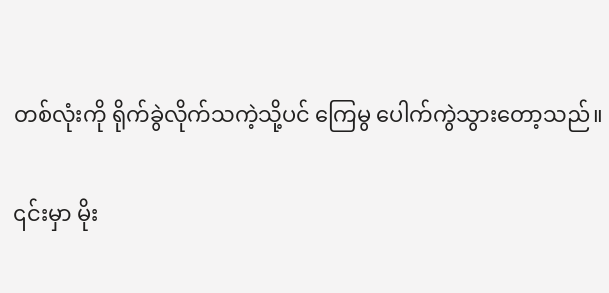တစ်လုံးကို ရိုက်ခွဲလိုက်သကဲ့သို့ပင် ကြေမွ ပေါက်ကွဲသွားတော့သည်။

၎င်းမှာ မိုး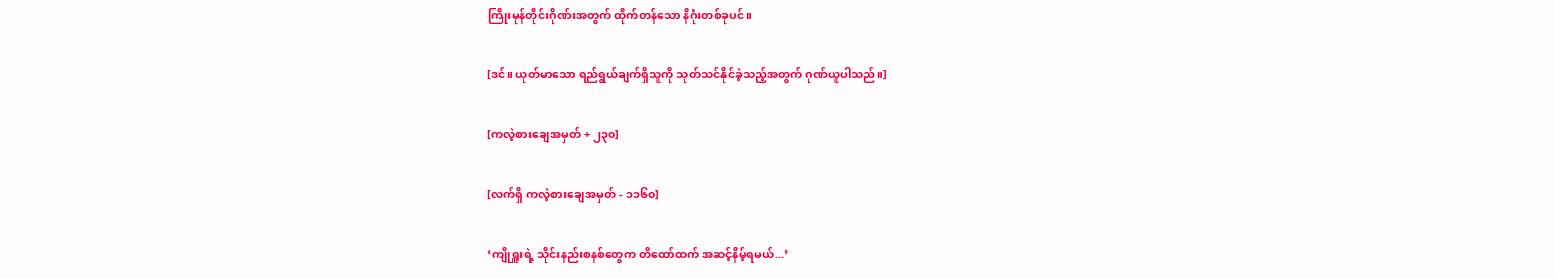ကြိုးမုန်တိုင်းဂိုဏ်းအတွက် ထိုက်တန်သော နိဂုံးတစ်ခုပင်။

[ဒင်။ ယုတ်မာသော ရည်ရွယ်ချက်ရှိသူကို သုတ်သင်နိုင်ခဲ့သည့်အတွက် ဂုဏ်ယူပါသည်။]

[ကလဲ့စားချေအမှတ် + ၂၃၀]

[လက်ရှိ ကလဲ့စားချေအမှတ် - ၁၁၆၀]

‘ကျိုရှူးရဲ့ သိုင်းနည်းစနစ်တွေက တိထော်ထက် အဆင့်နိမ့်ရမယ်...’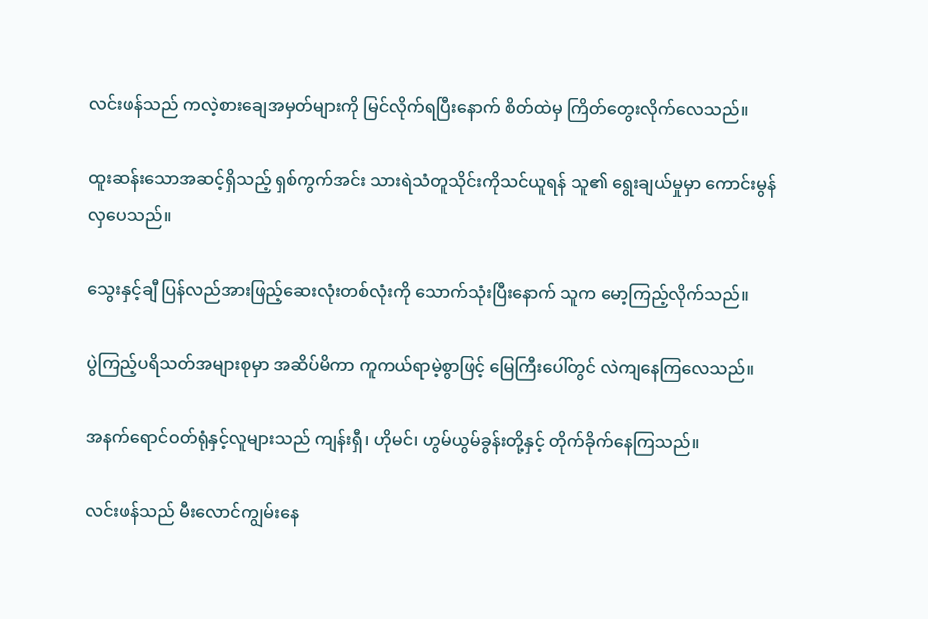လင်းဖန်သည် ကလဲ့စားချေအမှတ်များကို မြင်လိုက်ရပြီးနောက် စိတ်ထဲမှ ကြိတ်တွေးလိုက်လေသည်။

ထူးဆန်းသောအဆင့်ရှိသည့် ရှစ်ကွက်အင်း သားရဲသံတူသိုင်းကိုသင်ယူရန် သူ၏ ရွေးချယ်မှုမှာ ကောင်းမွန်လှပေသည်။

သွေးနှင့်ချီ ပြန်လည်အားဖြည့်ဆေးလုံးတစ်လုံးကို သောက်သုံးပြီးနောက် သူက မော့ကြည့်လိုက်သည်။

ပွဲကြည့်ပရိသတ်အများစုမှာ အဆိပ်မိကာ ကူကယ်ရာမဲ့စွာဖြင့် မြေကြီးပေါ်တွင် လဲကျနေကြလေသည်။

အနက်ရောင်ဝတ်ရုံနှင့်လူများသည် ကျန်းရှီ၊ ဟိုမင်၊ ဟွမ်ယွမ်ခွန်းတို့နှင့် တိုက်ခိုက်နေကြသည်။

လင်းဖန်သည် မီးလောင်ကျွမ်းနေ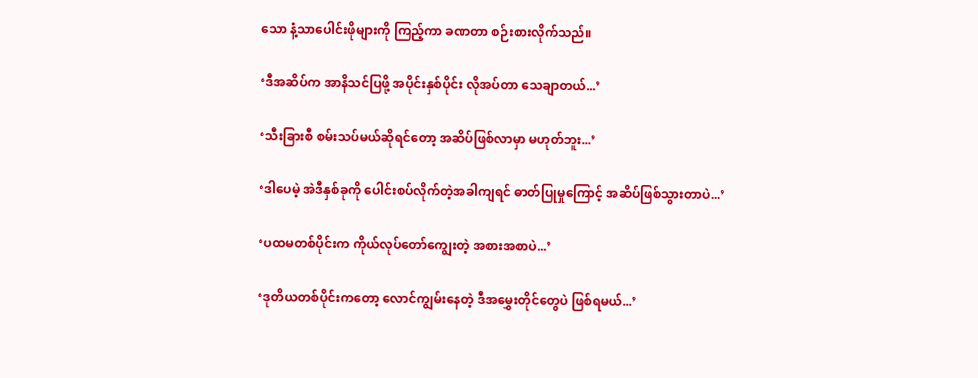သော နံ့သာပေါင်းဖိုများကို ကြည့်ကာ ခဏတာ စဉ်းစားလိုက်သည်။

‘ဒီအဆိပ်က အာနိသင်ပြဖို့ အပိုင်းနှစ်ပိုင်း လိုအပ်တာ သေချာတယ်...’

‘သီးခြားစီ စမ်းသပ်မယ်ဆိုရင်တော့ အဆိပ်ဖြစ်လာမှာ မဟုတ်ဘူး...’

‘ဒါပေမဲ့ အဲဒီနှစ်ခုကို ပေါင်းစပ်လိုက်တဲ့အခါကျရင် ဓာတ်ပြုမှုကြောင့် အဆိပ်ဖြစ်သွားတာပဲ...’

‘ပထမတစ်ပိုင်းက ကိုယ်လုပ်တော်ကျွေးတဲ့ အစားအစာပဲ...’

‘ဒုတိယတစ်ပိုင်းကတော့ လောင်ကျွမ်းနေတဲ့ ဒီအမွှေးတိုင်တွေပဲ ဖြစ်ရမယ်...’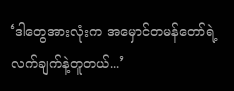‘ဒါတွေအားလုံးက အမှောင်တမန်တော်ရဲ့ လက်ချက်နဲ့တူတယ်...’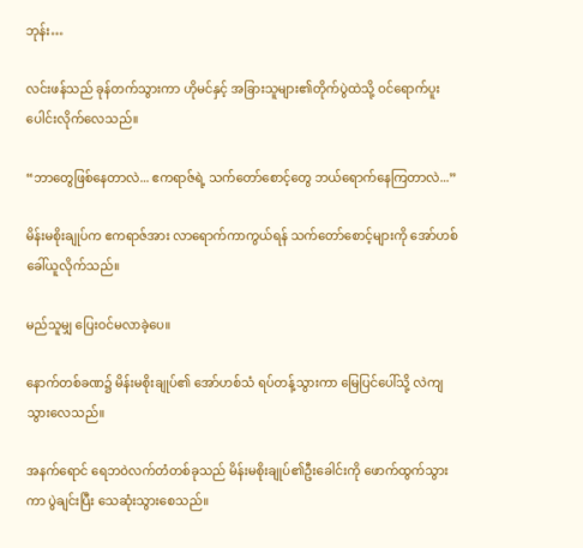ဘုန်း…

လင်းဖန်သည် ခုန်တက်သွားကာ ဟိုမင်နှင့် အခြားသူများ၏တိုက်ပွဲထဲသို့ ဝင်ရောက်ပူးပေါင်းလိုက်လေသည်။

“ဘာတွေဖြစ်နေတာလဲ... ဧကရာဇ်ရဲ့ သက်တော်စောင့်တွေ ဘယ်ရောက်နေကြတာလဲ...”

မိန်းမစိုးချုပ်က ဧကရာဇ်အား လာရောက်ကာကွယ်ရန် သက်တော်စောင့်များကို အော်ဟစ်ခေါ်ယူလိုက်သည်။

မည်သူမျှ ပြေးဝင်မလာခဲ့ပေ။

နောက်တစ်ခဏ၌ မိန်းမစိုးချုပ်၏ အော်ဟစ်သံ ရပ်တန့်သွားကာ မြေပြင်ပေါ်သို့ လဲကျသွားလေသည်။

အနက်ရောင် ရေဘဝဲလက်တံတစ်ခုသည် မိန်းမစိုးချုပ်၏ဦးခေါင်းကို ဖောက်ထွက်သွားကာ ပွဲချင်းပြီး သေဆုံးသွားစေသည်။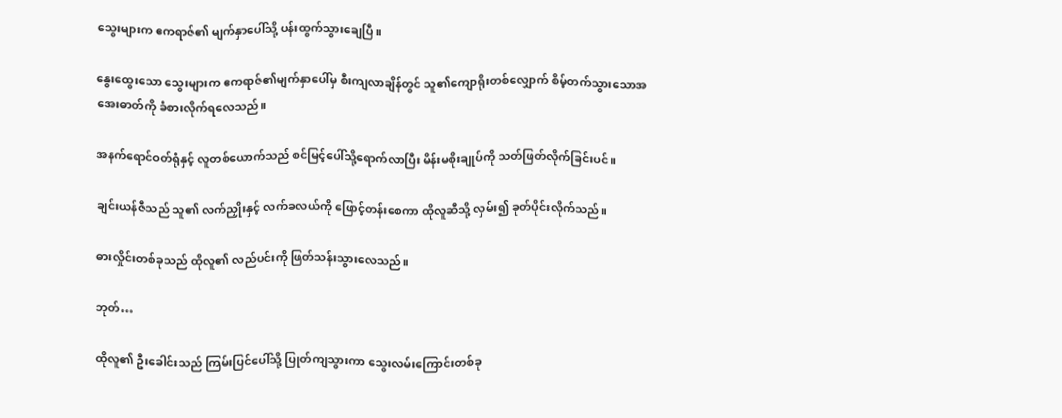သွေးများက ဧကရာဇ်၏ မျက်နှာပေါ်သို့ ပန်းထွက်သွားချေပြီ။

နွေးထွေးသော သွေးများက ဧကရာဇ်၏မျက်နှာပေါ်မှ စီးကျလာချိန်တွင် သူ၏ကျောရိုးတစ်လျှောက် စိမ့်တက်သွားသောအအေးဓာတ်ကို ခံစားလိုက်ရလေသည်။

အနက်ရောင်ဝတ်ရုံနှင့် လူတစ်ယောက်သည် စင်မြင့်ပေါ်သို့ရောက်လာပြီး မိန်းမစိုးချုပ်ကို သတ်ဖြတ်လိုက်ခြင်းပင်။

ချင်းယန်ဇီသည် သူ၏ လက်ညှိုးနှင့် လက်ခလယ်ကို ဖြောင့်တန်းစေကာ ထိုလူဆီသို့ လှမ်း၍ ခုတ်ပိုင်းလိုက်သည်။

ဓားလှိုင်းတစ်ခုသည် ထိုလူ၏ လည်ပင်းကို ဖြတ်သန်းသွားလေသည်။

ဘုတ်…

ထိုလူ၏ ဦးခေါင်းသည် ကြမ်းပြင်ပေါ်သို့ ပြုတ်ကျသွားကာ သွေးလမ်းကြောင်းတစ်ခု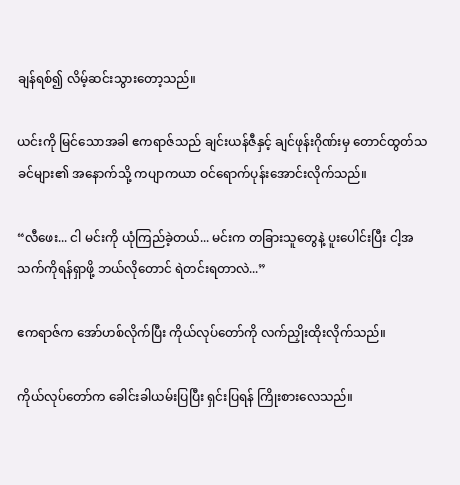ချန်ရစ်၍ လိမ့်ဆင်းသွားတော့သည်။

ယင်းကို မြင်သောအခါ ဧကရာဇ်သည် ချင်းယန်ဇီနှင့် ချင်ဖုန်းဂိုဏ်းမှ တောင်ထွတ်သခင်များ၏ အနောက်သို့ ကပျာကယာ ဝင်ရောက်ပုန်းအောင်းလိုက်သည်။

“လီဖေး... ငါ မင်းကို ယုံကြည်ခဲ့တယ်... မင်းက တခြားသူတွေနဲ့ ပူးပေါင်းပြီး ငါ့အသက်ကိုရန်ရှာဖို့ ဘယ်လိုတောင် ရဲတင်းရတာလဲ...”

ဧကရာဇ်က အော်ဟစ်လိုက်ပြီး ကိုယ်လုပ်တော်ကို လက်ညှိုးထိုးလိုက်သည်။

ကိုယ်လုပ်တော်က ခေါင်းခါယမ်းပြပြီး ရှင်းပြရန် ကြိုးစားလေသည်။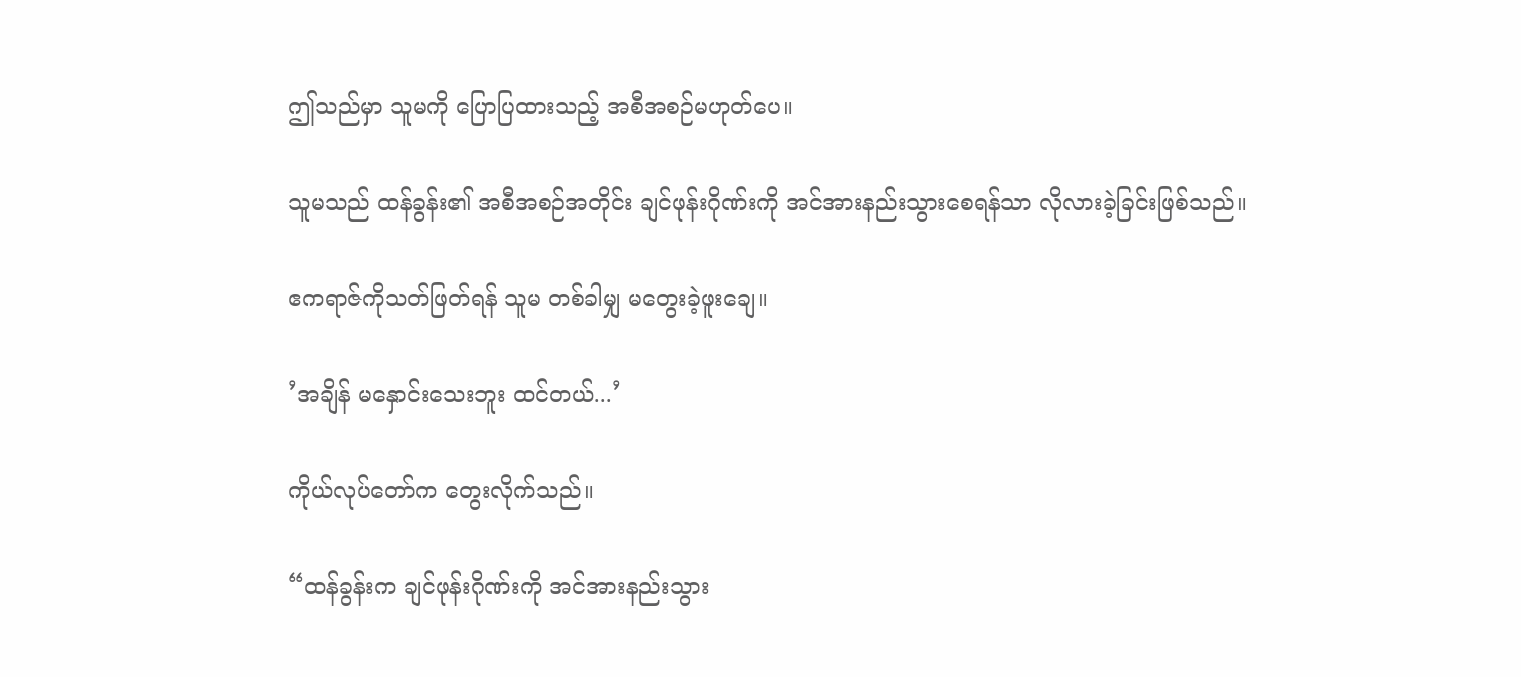ဤသည်မှာ သူမကို ပြောပြထားသည့် အစီအစဉ်မဟုတ်ပေ။

သူမသည် ထန်ခွန်း၏ အစီအစဉ်အတိုင်း ချင်ဖုန်းဂိုဏ်းကို အင်အားနည်းသွားစေရန်သာ လိုလားခဲ့ခြင်းဖြစ်သည်။

ဧကရာဇ်ကိုသတ်ဖြတ်ရန် သူမ တစ်ခါမျှ မတွေးခဲ့ဖူးချေ။

’အချိန် မနှောင်းသေးဘူး ထင်တယ်...’

ကိုယ်လုပ်တော်က တွေးလိုက်သည်။

“ထန်ခွန်းက ချင်ဖုန်းဂိုဏ်းကို အင်အားနည်းသွား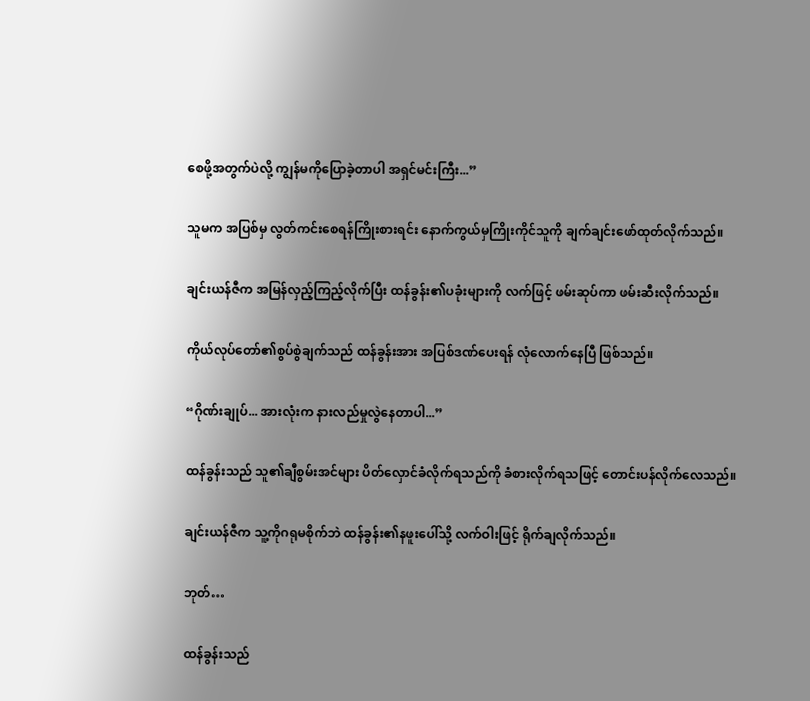စေဖို့အတွက်ပဲလို့ ကျွန်မကိုပြောခဲ့တာပါ အရှင်မင်းကြီး...”

သူမက အပြစ်မှ လွတ်ကင်းစေရန်ကြိုးစားရင်း နောက်ကွယ်မှကြိုးကိုင်သူကို ချက်ချင်းဖော်ထုတ်လိုက်သည်။

ချင်းယန်ဇီက အမြန်လှည့်ကြည့်လိုက်ပြီး ထန်ခွန်း၏ပခုံးများကို လက်ဖြင့် ဖမ်းဆုပ်ကာ ဖမ်းဆီးလိုက်သည်။

ကိုယ်လုပ်တော်၏စွပ်စွဲချက်သည် ထန်ခွန်းအား အပြစ်ဒဏ်ပေးရန် လုံလောက်နေပြီ ဖြစ်သည်။

“ဂိုဏ်းချုပ်... အားလုံးက နားလည်မှုလွဲနေတာပါ...”

ထန်ခွန်းသည် သူ၏ချီစွမ်းအင်များ ပိတ်လှောင်ခံလိုက်ရသည်ကို ခံစားလိုက်ရသဖြင့် တောင်းပန်လိုက်လေသည်။

ချင်းယန်ဇီက သူ့ကိုဂရုမစိုက်ဘဲ ထန်ခွန်း၏နဖူးပေါ်သို့ လက်ဝါးဖြင့် ရိုက်ချလိုက်သည်။

ဘုတ်…

ထန်ခွန်းသည်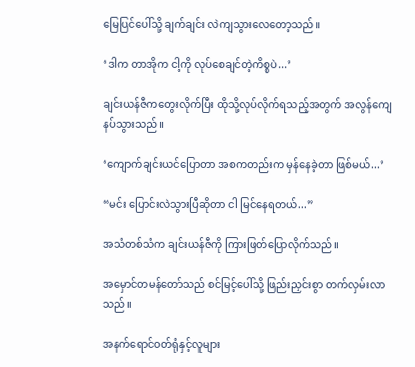မြေပြင်ပေါ်သို့ ချက်ချင်း လဲကျသွားလေတော့သည်။

‘ဒါက တာအိုက ငါ့ကို လုပ်စေချင်တဲ့ကိစ္စပဲ...’

ချင်းယန်ဇီကတွေးလိုက်ပြီး ထိုသို့လုပ်လိုက်ရသည့်အတွက် အလွန်ကျေနပ်သွားသည်။

‘ကျောက်ချင်းယင်ပြောတာ အစကတည်းက မှန်နေခဲ့တာ ဖြစ်မယ်...’

“မင်း ပြောင်းလဲသွားပြီဆိုတာ ငါ မြင်နေရတယ်...”

အသံတစ်သံက ချင်းယန်ဇီကို ကြားဖြတ်ပြောလိုက်သည်။

အမှောင်တမန်တော်သည် စင်မြင့်ပေါ်သို့ ဖြည်းညှင်းစွာ တက်လှမ်းလာသည်။

အနက်ရောင်ဝတ်ရုံနှင့်လူများ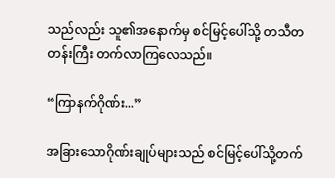သည်လည်း သူ၏အနောက်မှ စင်မြင့်ပေါ်သို့ တသီတတန်းကြီး တက်လာကြလေသည်။

“ကြာနက်ဂိုဏ်း...”

အခြားသောဂိုဏ်းချုပ်များသည် စင်မြင့်ပေါ်သို့တက်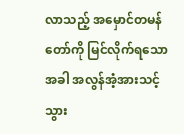လာသည့် အမှောင်တမန်တော်ကို မြင်လိုက်ရသောအခါ အလွန်အံ့အားသင့်သွား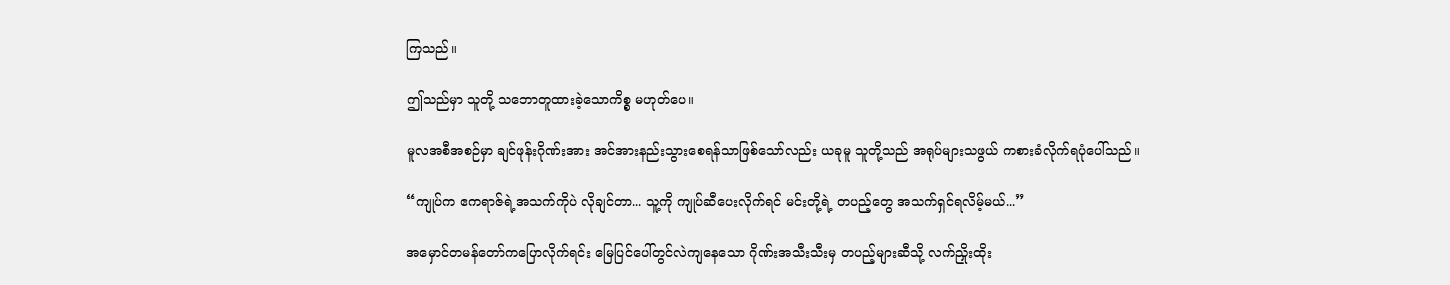ကြသည်။

ဤသည်မှာ သူတို့ သဘောတူထားခဲ့သောကိစ္စ မဟုတ်ပေ။

မူလအစီအစဉ်မှာ ချင်ဖုန်းဂိုဏ်းအား အင်အားနည်းသွားစေရန်သာဖြစ်သော်လည်း ယခုမူ သူတို့သည် အရုပ်များသဖွယ် ကစားခံလိုက်ရပုံပေါ်သည်။

“ကျုပ်က ဧကရာဇ်ရဲ့အသက်ကိုပဲ လိုချင်တာ... သူ့ကို ကျုပ်ဆီပေးလိုက်ရင် မင်းတို့ရဲ့ တပည့်တွေ အသက်ရှင်ရလိမ့်မယ်...”

အမှောင်တမန်တော်ကပြောလိုက်ရင်း မြေပြင်ပေါ်တွင်လဲကျနေသော ဂိုဏ်းအသီးသီးမှ တပည့်များဆီသို့ လက်ညှိုးထိုး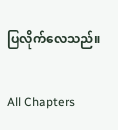ပြလိုက်လေသည်။

All Chapters